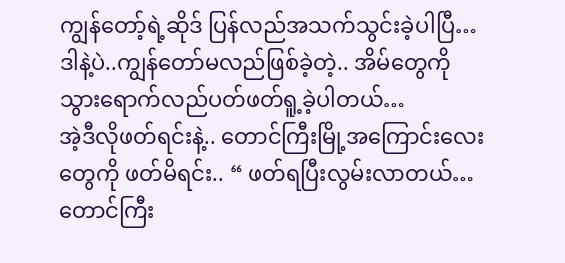ကျွန်တော့်ရဲ့ဆိုဒ် ပြန်လည်အသက်သွင်းခဲ့ပါပြီ… ဒါနဲ့ပဲ..ကျွန်တော်မလည်ဖြစ်ခဲ့တဲ့.. အိမ်တွေကို သွားရောက်လည်ပတ်ဖတ်ရူ့ခဲ့ပါတယ်…
အဲ့ဒီလိုဖတ်ရင်းနဲ့.. တောင်ကြီးမြို့အကြောင်းလေးတွေကို ဖတ်မိရင်း.. “ ဖတ်ရပြီးလွမ်းလာတယ်… တောင်ကြီး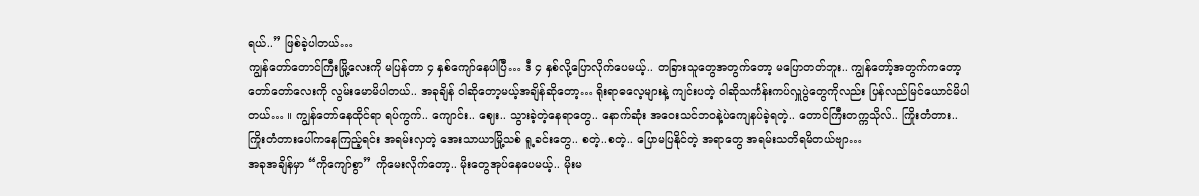ရယ်..” ဖြစ်ခဲ့ပါတယ်…
ကျွန်တော်တောင်ကြီးမြို့လေးကို မပြန်တာ ၄ နှစ်ကျော်နေပါပြီ… ဒီ ၄ နှစ်လို့ပြောလိုက်ပေမယ့်.. တခြားသူတွေအတွက်တော့ မပြောတတ်ဘူး.. ကျွန်တော့်အတွက်ကတော့ တော်တော်လေးကို လွမ်းမောမိပါတယ်.. အခုချိန် ဝါဆိုတော့မယ့်အချိန်ဆိုတော့… ရိုးရာဓလေ့များနဲ့ ကျင်းပတဲ့ ဝါဆိုသင်္ကန်းကပ်လှူပွဲတွေကိုလည်း ပြန်လည်မြင်ယောင်မိပါတယ်… ။ ကျွန်တော်နေထိုင်ရာ ရပ်ကွက်.. ကျောင်း.. ဈေး.. သွားခဲ့တဲ့နေရာတွေ.. နောက်ဆုံး အဝေးသင်ဘဝနဲ့ပဲကျေနပ်ခဲ့ရတဲ့.. တောင်ကြီးတက္ကသိုလ်.. ကြိုးတံတား.. ကြိုးတံတားပေါ်ကနေကြည့်ရင်း အရမ်းလှတဲ့ အေးသာယာမြို့သစ် ရူ့ခင်းတွေ.. စတဲ့..စတဲ့.. ပြောမပြနိုင်တဲ့ အရာတွေ အရမ်းသတိရမိတယ်ဗျာ…
အခုအချိန်မှာ “ကိုကျော်စွာ” ကိုမေးလိုက်တော့.. မိုးတွေအုပ်နေပေမယ့်.. မိုးမ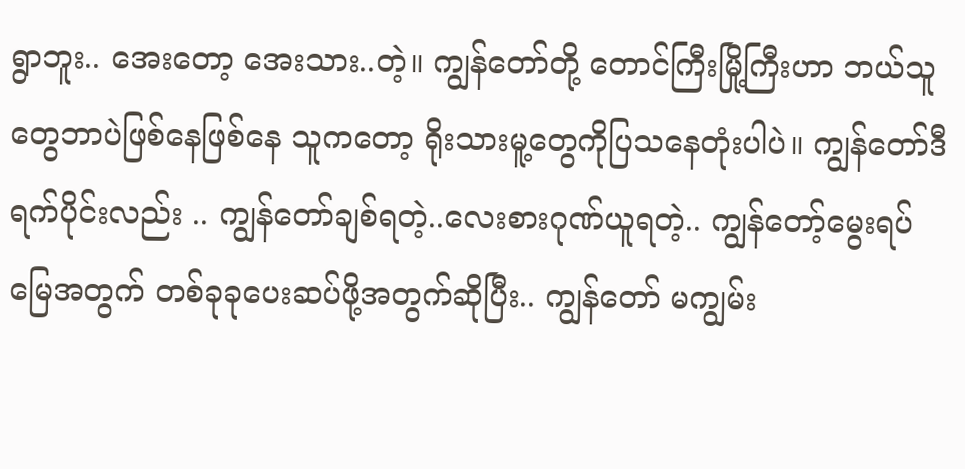ရွာဘူး.. အေးတော့ အေးသား..တဲ့။ ကျွန်တော်တို့ တောင်ကြီးမြို့ကြီးဟာ ဘယ်သူတွေဘာပဲဖြစ်နေဖြစ်နေ သူကတော့ ရိုးသားမူ့တွေကိုပြသနေတုံးပါပဲ။ ကျွန်တော်ဒီရက်ပိုင်းလည်း .. ကျွန်တော်ချစ်ရတဲ့..လေးစားဂုဏ်ယူရတဲ့.. ကျွန်တော့်မွေးရပ်မြေအတွက် တစ်ခုခုပေးဆပ်ဖို့အတွက်ဆိုပြီး.. ကျွန်တော် မကျွမ်း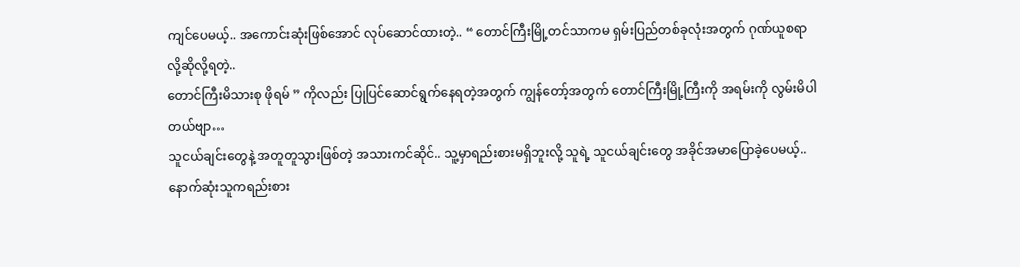ကျင်ပေမယ့်.. အကောင်းဆုံးဖြစ်အောင် လုပ်ဆောင်ထားတဲ့.. “ တောင်ကြီးမြို့တင်သာကမ ရှမ်းပြည်တစ်ခုလုံးအတွက် ဂုဏ်ယူစရာ လို့ဆိုလို့ရတဲ့..
တောင်ကြီးမိသားစု ဖိုရမ် ” ကိုလည်း ပြုပြင်ဆောင်ရွက်နေရတဲ့အတွက် ကျွန်တော့်အတွက် တောင်ကြီးမြို့ကြီးကို အရမ်းကို လွမ်းမိပါတယ်ဗျာ…
သူငယ်ချင်းတွေနဲ့ အတူတူသွားဖြစ်တဲ့ အသားကင်ဆိုင်.. သူ့မှာရည်းစားမရှိဘူးလို့ သူရဲ့ သူငယ်ချင်းတွေ အခိုင်အမာပြောခဲ့ပေမယ့်.. နောက်ဆုံးသူကရည်းစား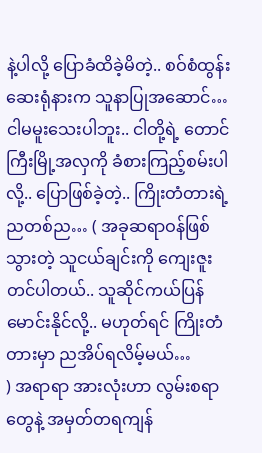နဲ့ပါလို့ ပြောခံထိခဲ့မိတဲ့.. စဝ်စံထွန်းဆေးရုံနားက သူနာပြုအဆောင်… ငါမမူးသေးပါဘူး.. ငါတို့ရဲ့ တောင်ကြီးမြို့အလှကို ခံစားကြည့်စမ်းပါလို့.. ပြောဖြစ်ခဲ့တဲ့.. ကြိုးတံတားရဲ့ ညတစ်ည… ( အခုဆရာဝန်ဖြစ်သွားတဲ့ သူငယ်ချင်းကို ကျေးဇူးတင်ပါတယ်.. သူဆိုင်ကယ်ပြန်မောင်းနိုင်လို့.. မဟုတ်ရင် ကြိုးတံတားမှာ ညအိပ်ရလိမ့်မယ်…
) အရာရာ အားလုံးဟာ လွမ်းစရာတွေနဲ့ အမှတ်တရကျန်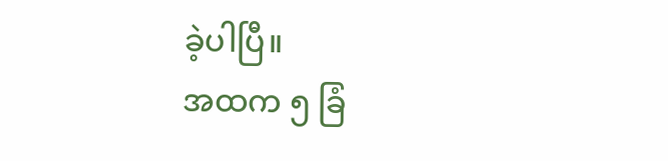ခဲ့ပါပြီ။
အထက ၅ ခြံ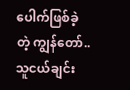ပေါက်ဖြစ်ခဲ့တဲ့ ကျွန်တော်.. သူငယ်ချင်း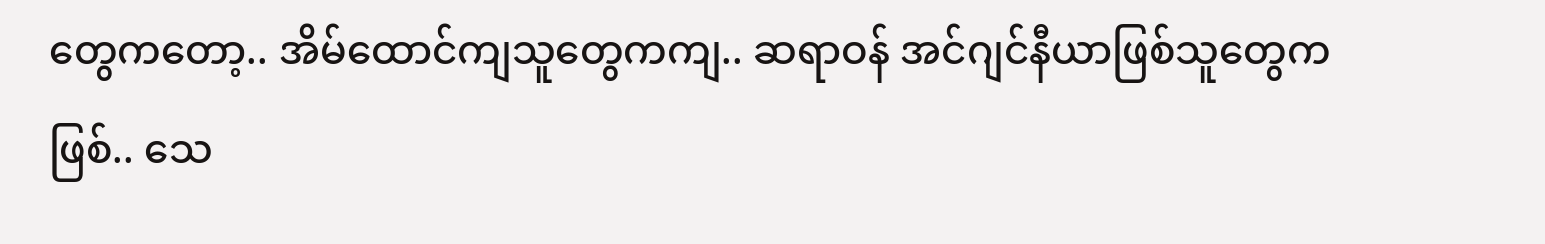တွေကတော့.. အိမ်ထောင်ကျသူတွေကကျ.. ဆရာဝန် အင်ဂျင်နီယာဖြစ်သူတွေကဖြစ်.. သေ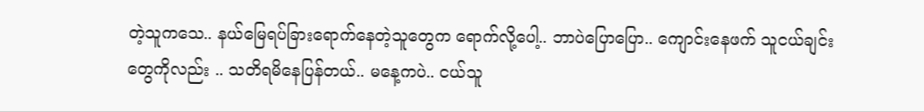တဲ့သူကသေ.. နယ်မြေရပ်ခြားရောက်နေတဲ့သူတွေက ရောက်လို့ပေါ့.. ဘာပဲပြောပြော.. ကျောင်းနေဖက် သူငယ်ချင်းတွေကိုလည်း .. သတိရမိနေပြန်တယ်.. မနေ့ကပဲ.. ငယ်သူ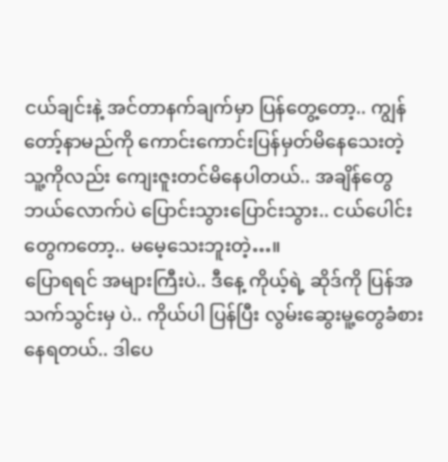ငယ်ချင်းနဲ့ အင်တာနက်ချက်မှာ ပြန်တွေ့တော့.. ကျွန်တော့်နာမည်ကို ကောင်းကောင်းပြန်မှတ်မိနေသေးတဲ့ သူ့ကိုလည်း ကျေးဇူးတင်မိနေပါတယ်.. အချိန်တွေ ဘယ်လောက်ပဲ ပြောင်းသွားပြောင်းသွား.. ငယ်ပေါင်းတွေကတော့.. မမေ့သေးဘူးတဲ့…။
ပြောရရင် အများကြီးပဲ.. ဒီနေ့ ကိုယ့်ရဲ့ ဆိုဒ်ကို ပြန်အသက်သွင်းမှ ပဲ.. ကိုယ်ပါ ပြန်ပြီး လွမ်းဆွေးမူ့တွေခံစားနေရတယ်.. ဒါပေ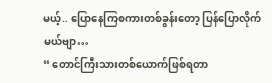မယ့်.. ပြောနေကြစကားတစ်ခွန်းတော့ ပြန်ပြောလိုက်မယ်ဗျာ…
“ တောင်ကြီးသားတစ်ယောက်ဖြစ်ရတာ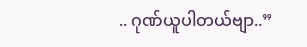.. ဂုဏ်ယူပါတယ်ဗျာ..”